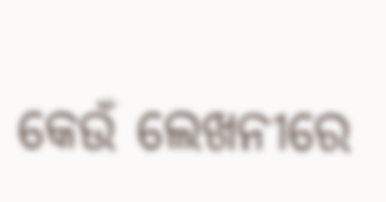କେଉଁ ଲେଖନୀରେ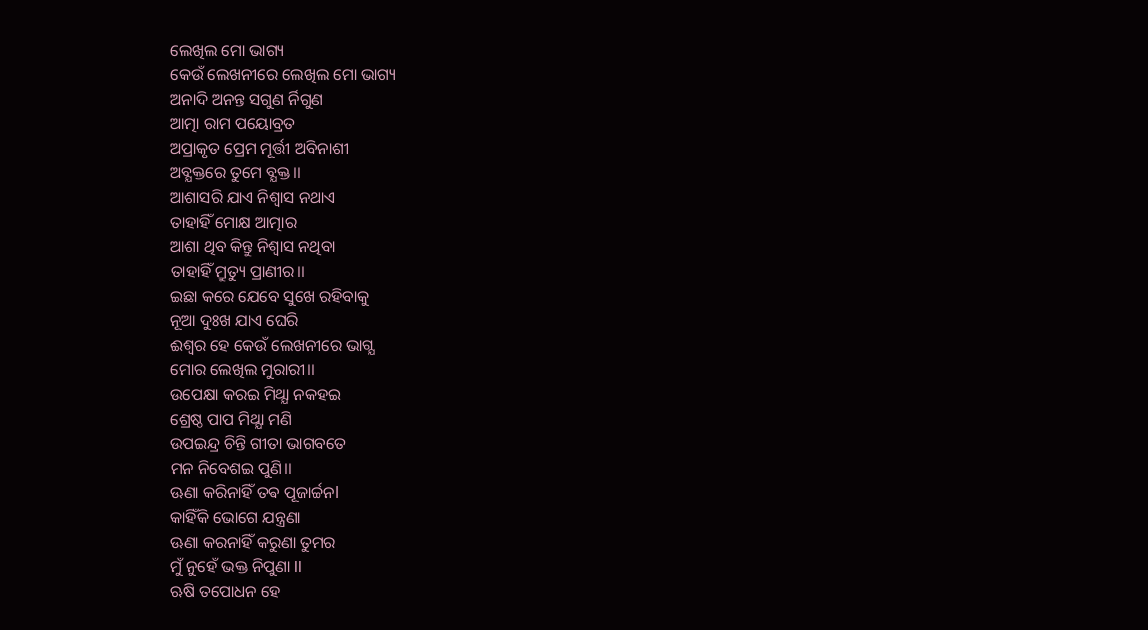ଲେଖିଲ ମୋ ଭାଗ୍ୟ
କେଉଁ ଲେଖନୀରେ ଲେଖିଲ ମୋ ଭାଗ୍ୟ
ଅନାଦି ଅନନ୍ତ ସଗୁଣ ର୍ନିଗୁଣ
ଆତ୍ମା ରାମ ପୟୋବ୍ରତ
ଅପ୍ରାକୃତ ପ୍ରେମ ମୂର୍ତ୍ତୀ ଅବିନାଶୀ
ଅବ୍ଯକ୍ତରେ ତୁମେ ବ୍ଯକ୍ତ।।
ଆଶାସରି ଯାଏ ନିଶ୍ବାସ ନଥାଏ
ତାହାହିଁ ମୋକ୍ଷ ଆତ୍ମାର
ଆଶା ଥିବ କିନ୍ତୁ ନିଶ୍ବାସ ନଥିବା
ତାହାହିଁ ମ୍ରୁତ୍ୟୁ ପ୍ରାଣୀର।।
ଇଛା କରେ ଯେବେ ସୁଖେ ରହିବାକୁ
ନୂଆ ଦୁଃଖ ଯାଏ ଘେରି
ଈଶ୍ବର ହେ କେଉଁ ଲେଖନୀରେ ଭାଗ୍ଯ
ମୋର ଲେଖିଲ ମୁରାରୀ।।
ଉପେକ୍ଷା କରଇ ମିଥ୍ଯା ନକହଇ
ଶ୍ରେଷ୍ଠ ପାପ ମିଥ୍ଯା ମଣି
ଉପଇନ୍ଦ୍ର ଚିନ୍ତି ଗୀତା ଭାଗବତେ
ମନ ନିବେଶଇ ପୁଣି।।
ଊଣା କରିନାହିଁ ତଵ ପୂଜାର୍ଚ୍ଚନl
କାହିଁକି ଭୋଗେ ଯନ୍ତ୍ରଣା
ଊଣା କରନାହିଁ କରୁଣା ତୁମର
ମୁଁ ନୁହେଁ ଭକ୍ତ ନିପୁଣା ll
ଋଷି ତପୋଧନ ହେ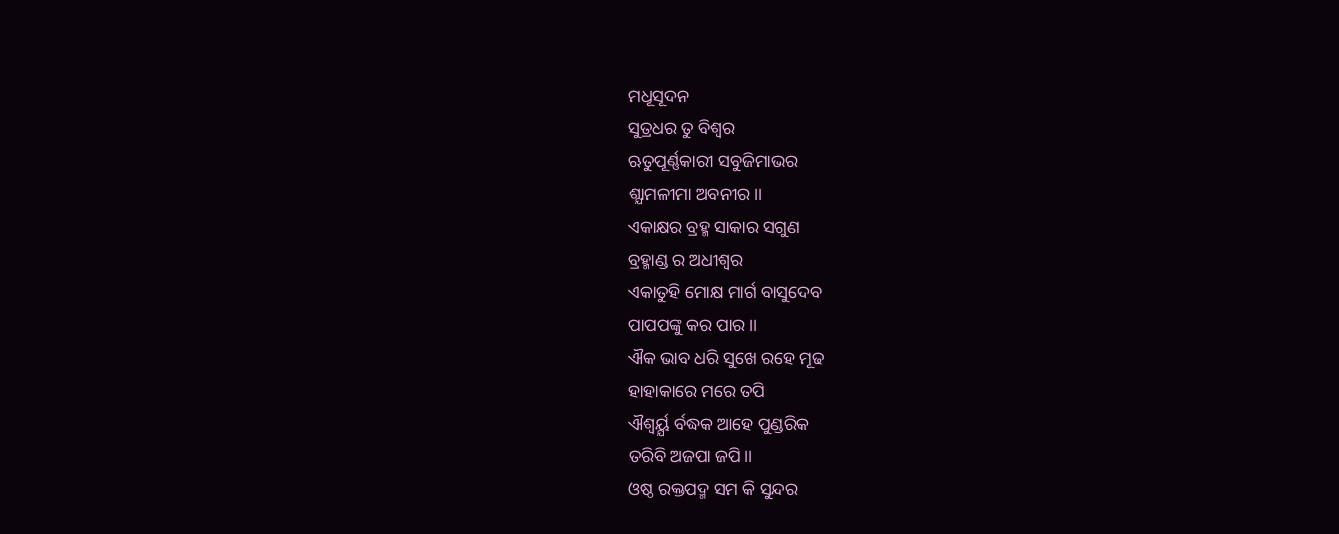ମଧୂସୂଦନ
ସୁତ୍ରଧର ତୁ ବିଶ୍ବର
ଋତୁପୂର୍ଣ୍ଣକାରୀ ସବୁଜିମାଭର
ଶ୍ଯାମଳୀମା ଅବନୀର।।
ଏକାକ୍ଷର ବ୍ରହ୍ମ ସାକାର ସଗୁଣ
ବ୍ରହ୍ମାଣ୍ଡ ର ଅଧୀଶ୍ବର
ଏକାତୁହି ମୋକ୍ଷ ମାର୍ଗ ବାସୁଦେବ
ପାପପଙ୍କୁ କର ପାର।।
ଐକ ଭାବ ଧରି ସୁଖେ ରହେ ମୂଢ
ହାହାକାରେ ମରେ ତପି
ଐଶ୍ବର୍ୟ୍ଯ ର୍ବଦ୍ଧକ ଆହେ ପୁଣ୍ଡରିକ
ତରିବି ଅଜପା ଜପି।।
ଓଷ୍ଠ ରକ୍ତପଦ୍ମ ସମ କି ସୁନ୍ଦର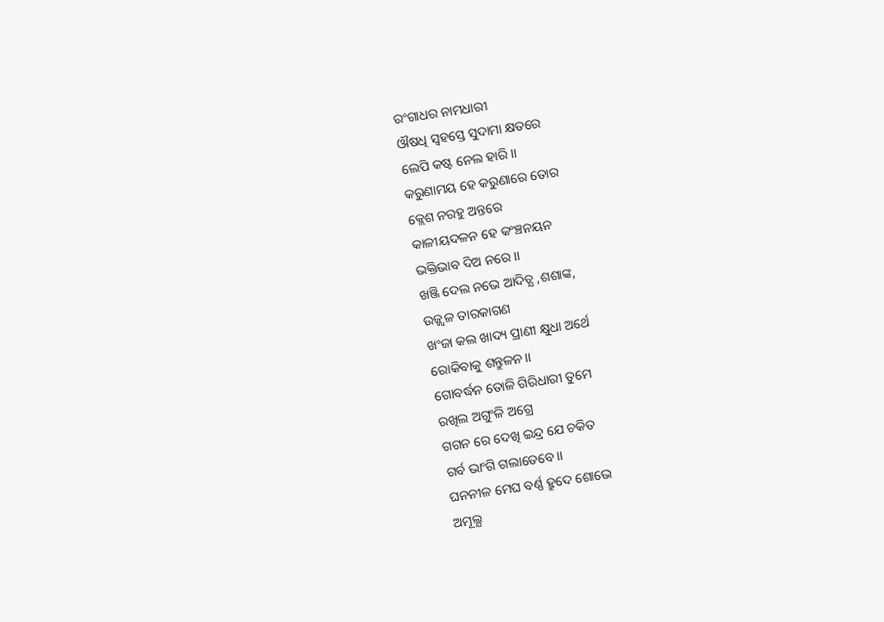ରଂଗାଧର ନାମଧାରୀ
ଔଷଧି ସ୍ବହସ୍ତେ ସୁଦାମା କ୍ଷତରେ
ଲେପି କଷ୍ଟ ନେଲ ହାରି।।
କରୁଣାମୟ ହେ କରୁଣାରେ ତୋର
କ୍ଲେଶ ନରହୁ ଅନ୍ତରେ
କାଳୀୟଦଳନ ହେ କଂଞ୍ଚନୟନ
ଭକ୍ତିଭାବ ଦିଅ ନରେ।।
ଖଞ୍ଜି ଦେଲ ନଭେ ଆଦିତ୍ଯ ,ଶଶାଙ୍କ,
ଉଜ୍ଜ୍ବଳ ତାରକାଗଣ
ଖଂଜା କଲ ଖାଦ୍ୟ ପ୍ରାଣୀ କ୍ଷୁଧା ଅର୍ଥେ
ରୋକିବାକୁ ଶନ୍ତୁଳନ।।
ଗୋବର୍ଦ୍ଧନ ତୋଳି ଗିରିଧାରୀ ତୁମେ
ରଖିଲ ଅଗୁଂଳି ଅଗ୍ରେ
ଗଗନ ରେ ଦେଖି ଇନ୍ଦ୍ର ଯେ ଚକିତ
ଗର୍ବ ଭାଂଗି ଗଲାତେବେ।।
ଘନନୀଳ ମେଘ ବର୍ଣ୍ଣ ହ୍ରୁଦେ ଶୋଭେ
ଅମୂଲ୍ଯ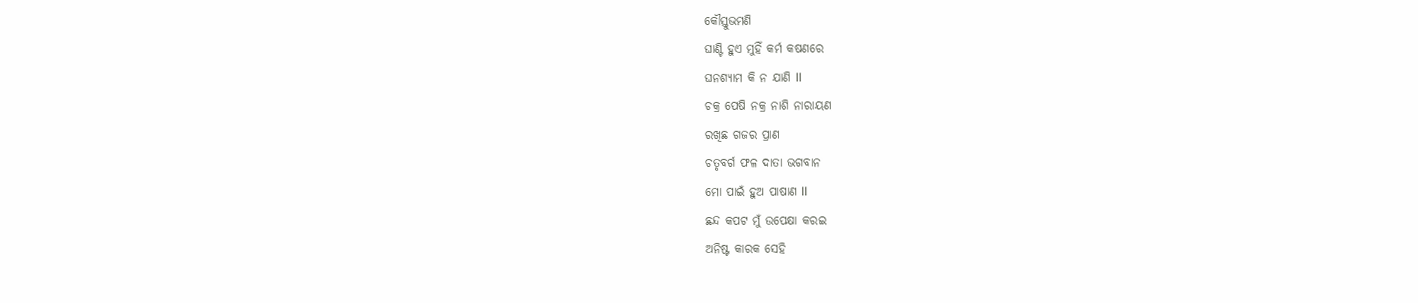କୌସ୍ତୁଭମଣି
ଘାଣ୍ଟି ହୁଏ ମୁହିଁ କର୍ମ କଷଣରେ
ଘନଶ୍ୟାମ କି ନ ଯାଣି ll
ଚକ୍ର ପେଷି ନକ୍ର ନାଶି ନାରାୟଣ
ରଖିଛ ଗଜର ପ୍ରାଣ
ଚତୃବର୍ଗ ଫଳ ଦାତା ଭଗବାନ
ମୋ ପାଇଁ ହୁଅ ପାଷାଣ ll
ଛନ୍ଦ କପଟ ମୁଁ ଉପେକ୍ଷା କରଇ
ଅନିଷ୍ଟ କାରକ ସେହି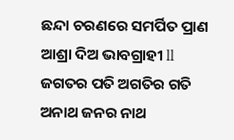ଛନ୍ଦା ଚରଣରେ ସମର୍ପିତ ପ୍ରାଣ
ଆଶ୍ରା ଦିଅ ଭାବଗ୍ରାହୀ ll
ଜଗତର ପତି ଅଗତିର ଗତି
ଅନାଥ ଜନର ନାଥ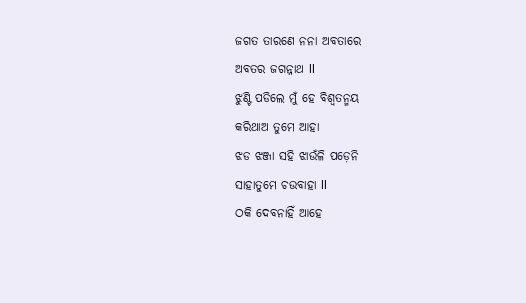ଜଗତ ତାରଣେ ନନା ଅବତାରେ
ଅବତର ଜଗନ୍ନାଥ ll
ଝୁଣ୍ଟି ପଡିଲେ ମୁଁ ହେ ବିଶ୍ଵତନ୍ମୟ
କରିଥାଅ ତୁମେ ଆହା
ଝଡ ଝଞ୍ଜା ସହି ଝାଉଁଳି ପଡ଼େନି
ସାହାତୁମେ ଚଉବାହା ll
ଠକି ଦେବନାହିଁ ଆହେ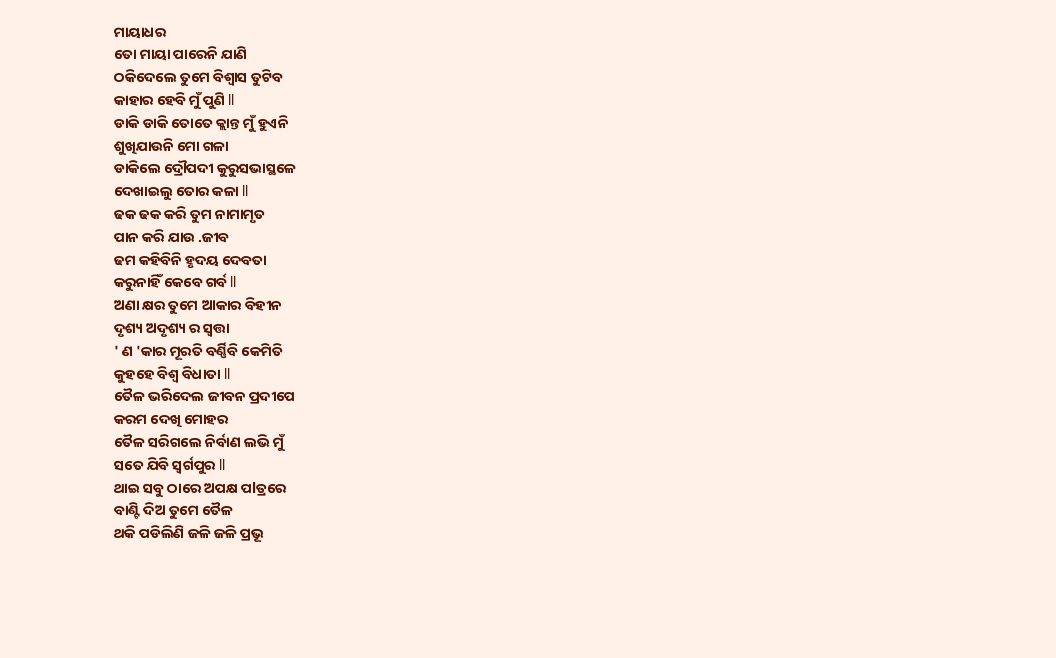ମାୟାଧର
ତୋ ମାୟା ପାରେନି ଯାଣି
ଠକିଦେଲେ ତୁମେ ବିଶ୍ୱାସ ତୁଟିବ
କାହାର ହେବି ମୁଁ ପୁଣି ll
ଡାକି ଡାକି ତୋତେ କ୍ଲାନ୍ତ ମୁଁ ହୁଏନି
ଶୁଖିଯାଉନି ମୋ ଗଳା
ଡାକିଲେ ଦ୍ରୌପଦୀ କୁରୁସଭାସ୍ଥଳେ
ଦେଖାଇଲୁ ତୋର କଳା ll
ଢକ ଢକ କରି ତୁମ ନାମାମୃତ
ପାନ କରି ଯାଉ .ଜୀବ
ଢମ କହିବିନି ହୃଦୟ ଦେବତା
କରୁନାହିଁ କେବେ ଗର୍ବ ll
ଅଣା କ୍ଷର ତୁମେ ଆକାର ବିହୀନ
ଦୃଶ୍ୟ ଅଦୃଶ୍ୟ ର ସ୍ୱତ୍ତା
' ଣ 'କାର ମୂରତି ବର୍ଣ୍ଣିବି କେମିତି
କୁହହେ ବିଶ୍ୱ ବିଧାତା ll
ତୈଳ ଭରିଦେଲ ଜୀବନ ପ୍ରଦୀପେ
କରମ ଦେଖି ମୋହର
ତୈଳ ସରିଗଲେ ନିର୍ବାଣ ଲଭି ମୁଁ
ସତେ ଯିବି ସ୍ୱର୍ଗପୁର ll
ଥାଇ ସବୁ ଠାରେ ଅପକ୍ଷ ପlତ୍ରରେ
ବାଣ୍ଟି ଦିଅ ତୁମେ ତୈଳ
ଥକି ପଡିଲିଣି ଜଳି ଜଳି ପ୍ରଭୂ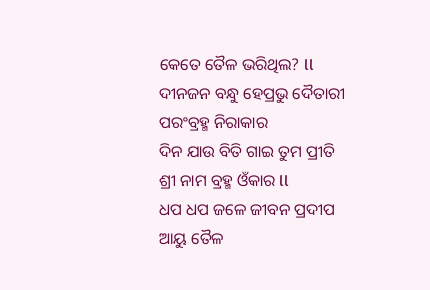କେତେ ତୈଳ ଭରିଥିଲ? ll
ଦୀନଜନ ବନ୍ଧୁ ହେପ୍ରଭୁ ଦୈତାରୀ
ପରଂବ୍ରହ୍ମ ନିରାକାର
ଦିନ ଯାଉ ବିତି ଗାଇ ତୁମ ପ୍ରୀତି
ଶ୍ରୀ ନାମ ବ୍ରହ୍ମ ଓଁକାର ll
ଧପ ଧପ ଜଳେ ଜୀବନ ପ୍ରଦୀପ
ଆୟୁ ତୈଳ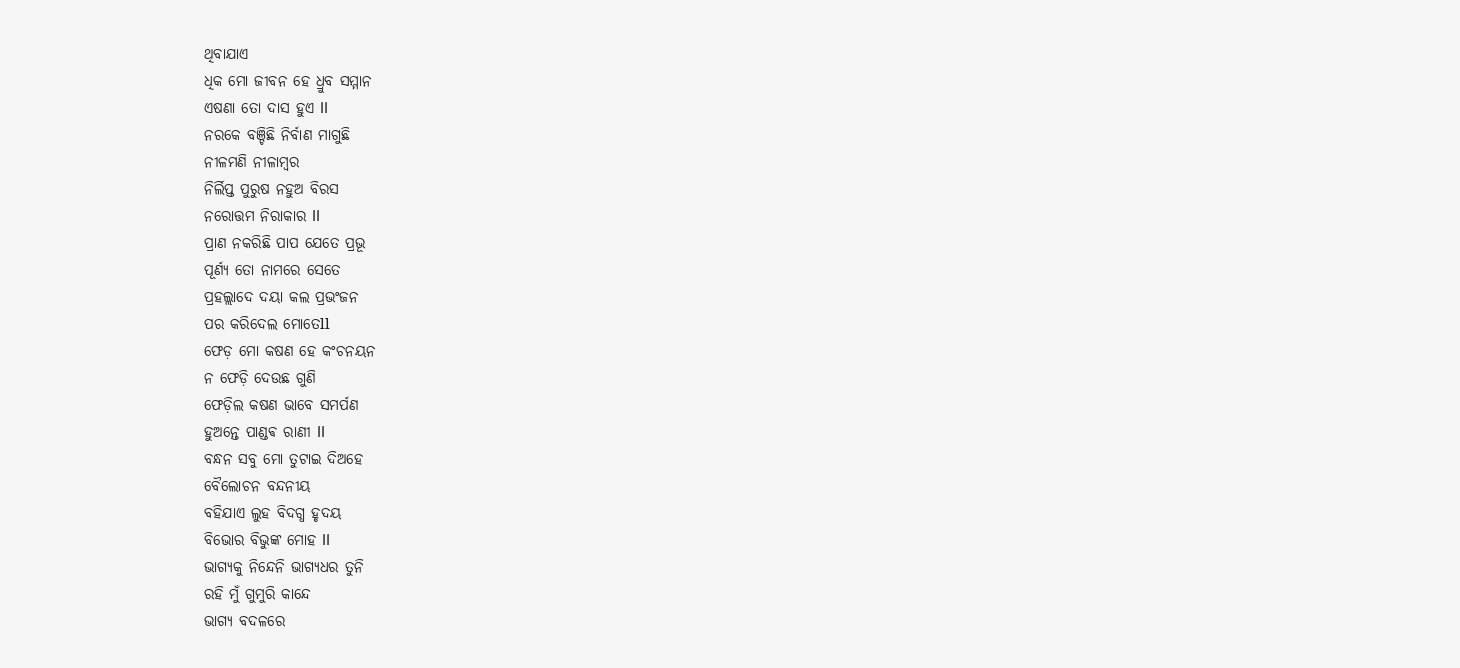ଥିବାଯାଏ
ଧିକ ମୋ ଜୀବନ ହେ ଧ୍ରୁବ ସମ୍ମାନ
ଏଷଣା ତୋ ଦାସ ହୁଏ ll
ନରକେ ବଞ୍ଚିଛି ନିର୍ବାଣ ମାଗୁଛି
ନୀଳମଣି ନୀଳାମ୍ବର
ନିର୍ଲିପ୍ତ ପୁରୁଷ ନହୁଅ ବିରସ
ନରୋତ୍ତମ ନିରାକାର ll
ପ୍ରାଣ ନକରିଛି ପାପ ଯେତେ ପ୍ରଭୂ
ପୂର୍ଣ୍ୟ ତୋ ନାମରେ ସେତେ
ପ୍ରହଲ୍ଲାଦେ ଦୟା କଲ ପ୍ରଭଂଜନ
ପର କରିଦେଲ ମୋତେll
ଫେଡ଼ ମୋ କଷଣ ହେ କଂଚନୟନ
ନ ଫେଡ଼ି ଦେଉଛ ଗୁଣି
ଫେଡ଼ିଲ କଷଣ ଭାବେ ସମର୍ପଣ
ହୁଅନ୍ତେ ପାଣ୍ଡଵ ରାଣୀ ll
ବନ୍ଧନ ସବୁ ମୋ ତୁଟାଇ ଦିଅହେ
ବୈଲୋଚନ ବନ୍ଦନୀୟ
ବହିଯାଏ ଲୁହ ବିଦଗ୍ଧ ହୃଦୟ
ବିଭୋର ବିଭୁଙ୍କ ମୋହ ll
ଭାଗ୍ୟକୁ ନିନ୍ଦେନି ଭାଗ୍ୟଧର ତୁନି
ରହି ମୁଁ ଗୁମୁରି କାନ୍ଦେ
ଭାଗ୍ୟ ବଦଳରେ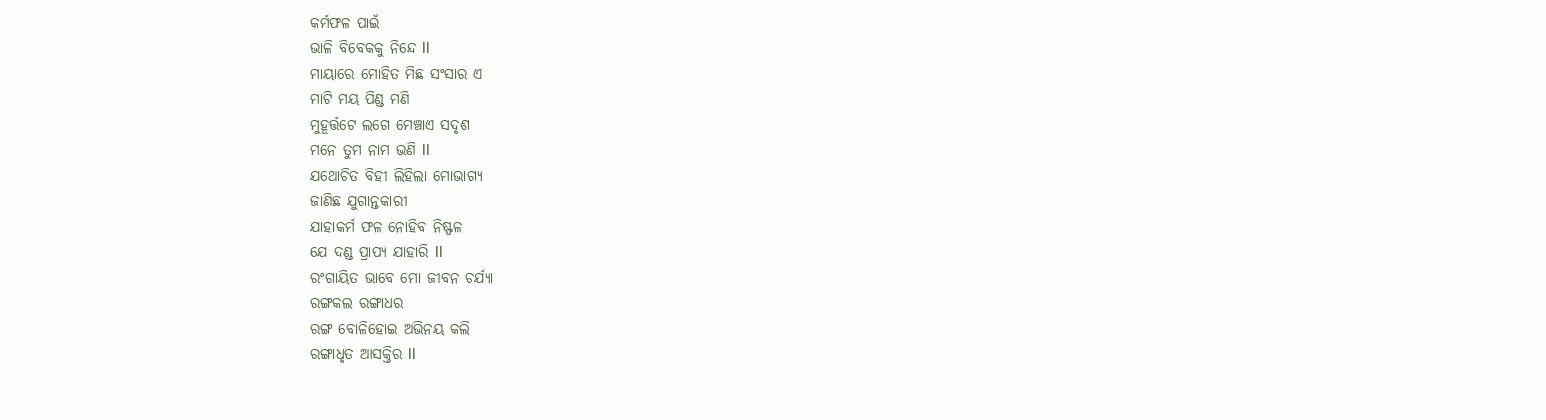କର୍ମଫଳ ପାଇଁ
ଭାଳି ବିବେକକୁ ନିନ୍ଦେ ll
ମାୟାରେ ମୋହିତ ମିଛ ସଂସାର ଏ
ମାଟି ମୟ ପିଣ୍ଡ ମଣି
ମୁହୂର୍ତ୍ତଟେ ଲଗେ ମେଞ୍ଚାଏ ସଦୃଶ
ମନେ ତୁମ ନାମ ଭଣି ll
ଯଥୋଚିତ ବିହୀ ଲିହିଲା ମୋଭାଗ୍ୟ
ଜାଣିଛ ଯୁଗାନ୍ତକାରୀ
ଯାହାକର୍ମ ଫଳ ନୋହିବ ନିଷ୍ଫଳ
ଯେ ଦଣ୍ଡ ପ୍ରାପ୍ୟ ଯାହାରି ll
ରଂଗାୟିତ ଭାବେ ମୋ ଜୀବନ ଚର୍ଯ୍ୟା
ରଙ୍ଗକଲ ରଙ୍ଗାଧର
ରଙ୍ଗ ବୋଳିହୋଇ ଅଭିନୟ କଲି
ରଙ୍ଗାଧୃତ ଆସକ୍ତିର ll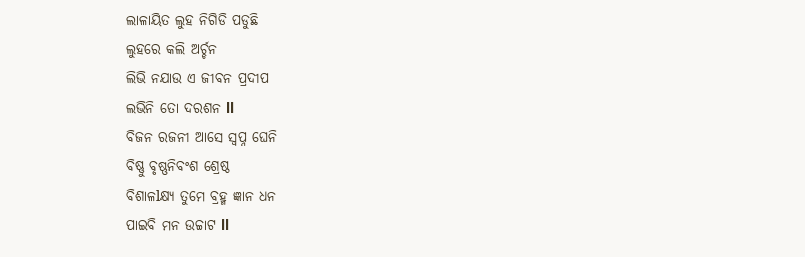ଲାଳାୟିତ ଲୁହ ନିଗିଡି ପଡୁଛି
ଲୁହରେ କଲି ଅର୍ଚ୍ଚନ
ଲିଭି ନଯାଉ ଏ ଜୀବନ ପ୍ରଦୀପ
ଲଭିନି ତୋ ଦରଶନ ll
ବିଜନ ରଜନୀ ଆସେ ସ୍ୱପ୍ନ ଘେନି
ବିଷ୍ଣୁ ବୃଷ୍ଣନିବଂଶ ଶ୍ରେଷ୍ଠ
ବିଶାଳlକ୍ଷ୍ୟ ତୁମେ ବ୍ରହ୍ମ ଜ୍ଞାନ ଧନ
ପାଇବି ମନ ଉଚ୍ଚାଟ ll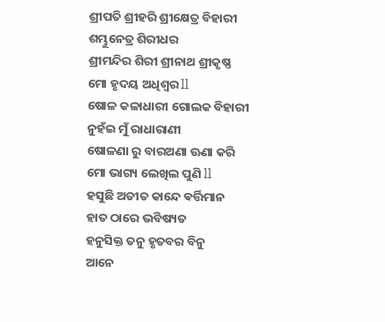ଶ୍ରୀପତି ଶ୍ରୀହରି ଶ୍ରୀକ୍ଷେତ୍ର ବିହାରୀ
ଶମ୍ଭୁନେତ୍ର ଶିରୀଧର
ଶ୍ରୀମନ୍ଦିର ଶିରୀ ଶ୍ରୀନାଥ ଶ୍ରୀକୃଷ୍ଣ
ମୋ ହୃଦୟ ଅଧିଶ୍ଵର ll
ଷୋଳ କଳାଧାରୀ ଗୋଲକ ବିହାରୀ
ନୁହଁଇ ମୁଁ ରାଧାରାଣୀ
ଷୋଳଣା ରୁ ବାରଅଣା ଊଣା କରି
ମୋ ଭାଗ୍ୟ ଲେଖିଲ ପୁଣି ll
ହସୁଛି ଅତୀତ କାନ୍ଦେ ଵର୍ତ୍ତିମାନ
ହାତ ଠାରେ ଭବିଷ୍ୟତ
ହନୁସିକ୍ତ ତନୁ ହୃତବର ବିନୁ
ଆନେ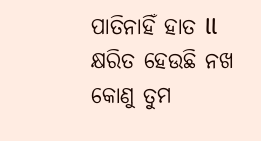ପାତିନାହିଁ ହାତ ll
କ୍ଷରିତ ହେଉଛି ନଖ କୋଣୁ ତୁମ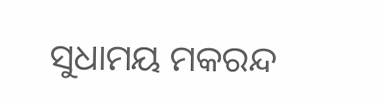ସୁଧାମୟ ମକରନ୍ଦ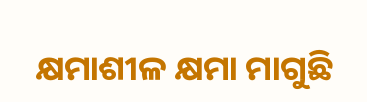କ୍ଷମାଶୀଳ କ୍ଷମା ମାଗୁଛି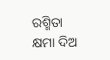ରଶ୍ମିତା
କ୍ଷମା ଦିଅ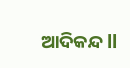ଆଦିକନ୍ଦ ll